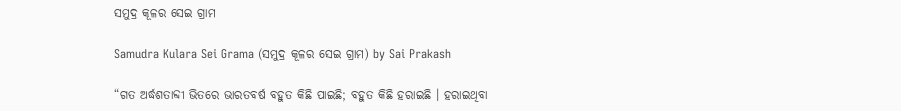ସମୁଦ୍ର କୂଳର ସେଇ ଗ୍ରାମ

Samudra Kulara Sei Grama (ସମୁଦ୍ର କୂଳର ସେଇ ଗ୍ରାମ) by Sai Prakash

“ଗତ ଅର୍ଦ୍ଧଶତାବ୍ଦୀ ଭିତରେ ଭାରତବର୍ଷ ବହୁତ କିଛି ପାଇଛି; ବହୁତ କିଛି ହରାଇଛି । ହରାଇଥିବା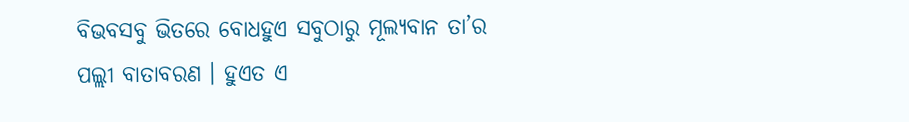ବିଭବସବୁ ଭିତରେ ବୋଧହୁଏ ସବୁଠାରୁ ମୂଲ୍ୟବାନ ତା’ର ପଲ୍ଲୀ ବାତାବରଣ । ହୁଏତ ଏ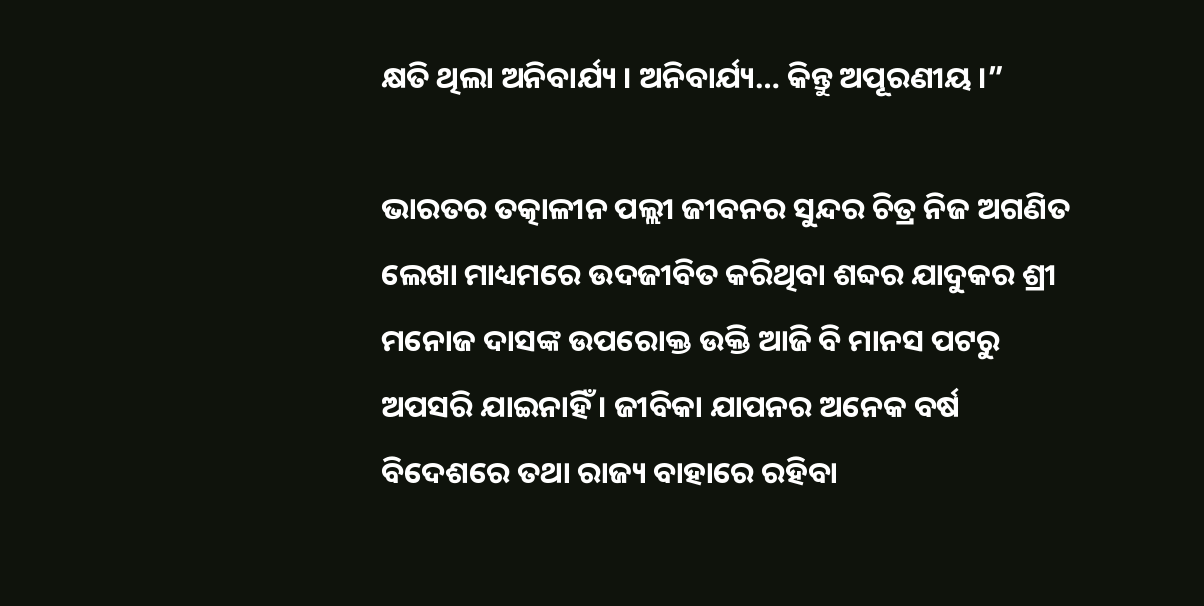କ୍ଷତି ଥିଲା ଅନିବାର୍ଯ୍ୟ । ଅନିବାର୍ଯ୍ୟ… କିନ୍ତୁ ଅପୂରଣୀୟ ।”

ଭାରତର ତତ୍କାଳୀନ ପଲ୍ଲୀ ଜୀବନର ସୁନ୍ଦର ଚିତ୍ର ନିଜ ଅଗଣିତ ଲେଖା ମାଧ୍ୟମରେ ଉଦଜୀବିତ କରିଥିବା ଶବ୍ଦର ଯାଦୁକର ଶ୍ରୀ ମନୋଜ ଦାସଙ୍କ ଉପରୋକ୍ତ ଉକ୍ତି ଆଜି ବି ମାନସ ପଟରୁ ଅପସରି ଯାଇନାହିଁ । ଜୀବିକା ଯାପନର ଅନେକ ବର୍ଷ ବିଦେଶରେ ତଥା ରାଜ୍ୟ ବାହାରେ ରହିବା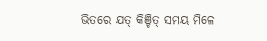ଭିତରେ ଯତ୍ କିଞ୍ଚିତ୍ ସମୟ ମିଳେ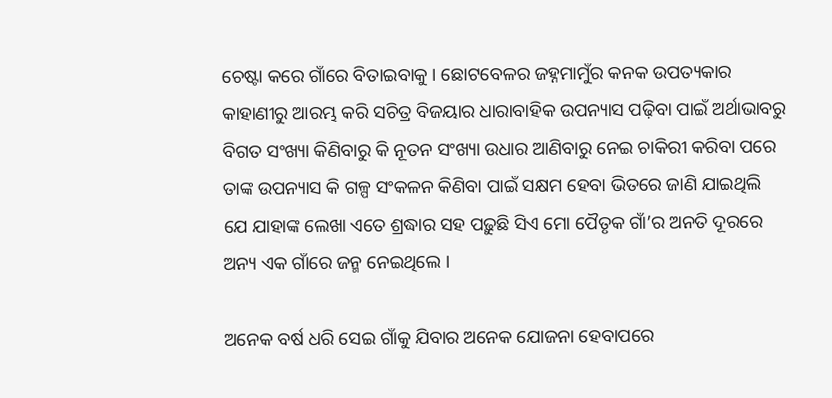ଚେଷ୍ଟା କରେ ଗାଁରେ ବିତାଇବାକୁ । ଛୋଟବେଳର ଜହ୍ନମାମୁଁର କନକ ଉପତ୍ୟକାର କାହାଣୀରୁ ଆରମ୍ଭ କରି ସଚିତ୍ର ବିଜୟାର ଧାରାବାହିକ ଉପନ୍ୟାସ ପଢ଼ିବା ପାଇଁ ଅର୍ଥାଭାବରୁ ବିଗତ ସଂଖ୍ୟା କିଣିବାରୁ କି ନୂତନ ସଂଖ୍ୟା ଉଧାର ଆଣିବାରୁ ନେଇ ଚାକିରୀ କରିବା ପରେ ତାଙ୍କ ଉପନ୍ୟାସ କି ଗଳ୍ପ ସଂକଳନ କିଣିବା ପାଇଁ ସକ୍ଷମ ହେବା ଭିତରେ ଜାଣି ଯାଇଥିଲି ଯେ ଯାହାଙ୍କ ଲେଖା ଏତେ ଶ୍ରଦ୍ଧାର ସହ ପଢ଼ୁଛି ସିଏ ମୋ ପୈତୃକ ଗାଁ’ର ଅନତି ଦୂରରେ ଅନ୍ୟ ଏକ ଗାଁରେ ଜନ୍ମ ନେଇଥିଲେ ।

ଅନେକ ବର୍ଷ ଧରି ସେଇ ଗାଁକୁ ଯିବାର ଅନେକ ଯୋଜନା ହେବାପରେ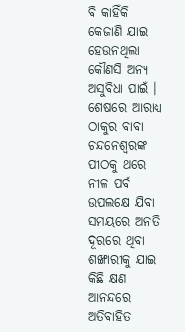ବି କାହିଁକି କେଜାଣି ଯାଇ ହେଉନଥିଲା କୌଣସି ଅନ୍ୟ ଅସୁବିଧା ପାଇଁ । ଶେଷରେ ଆରାଧ୍ୟ ଠାକୁର ବାବା ଚନ୍ଦନେଶ୍ୱରଙ୍କ ପୀଠକୁ ଥରେ ନୀଳ ପର୍ବ ଉପଲକ୍ଷେ ଯିବା ସମୟରେ ଅନତି ଦୂରରେ ଥିବା ଶଙ୍ଖାରୀକୁ ଯାଇ କିଛି କ୍ଷଣ ଆନନ୍ଦରେ ଅତିବାହିତ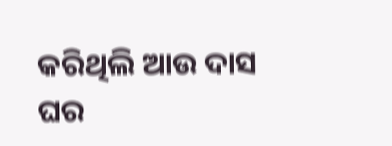କରିଥିଲି ଆଉ ଦାସ ଘର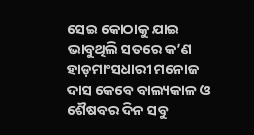ସେଇ କୋଠାକୁ ଯାଇ ଭାବୁଥିଲି ସତରେ କ’ଣ ହାଡ଼ମାଂସଧାରୀ ମନୋଜ ଦାସ କେବେ ବାଲ୍ୟକାଳ ଓ ଶୈଷବର ଦିନ ସବୁ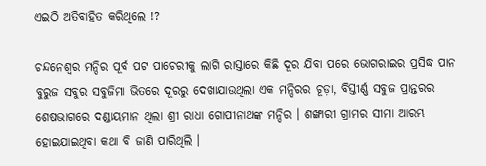ଏଇଠି ଅତିବାହିତ କରିଥିଲେ !?

ଚନ୍ଦନେଶ୍ୱର ମନ୍ଦିର ପୂର୍ବ ପଟ ପାଚେରୀକୁ ଲାଗି ରାସ୍ତାରେ କିଛି ଦୂର ଯିବା ପରେ ଭୋଗରାଇର ପ୍ରସିଦ୍ଧ ପାନ ବୁରୁଜ ସବୁର ସବୁଜିମା ଭିତରେ ଦୂରରୁ ଦେଖାଯାଉଥିଲା ଏକ ମନ୍ଦିରର ଚୂଡ଼ା, ବିସ୍ତୀର୍ଣ୍ଣ ସବୁଜ ପ୍ରାନ୍ତରର ଶେଷଭାଗରେ ଦଣ୍ଡାୟମାନ ଥିଲା ଶ୍ରୀ ରାଧା ଗୋପୀନାଥଙ୍କ ମନ୍ଦିର । ଶଙ୍ଖାରୀ ଗ୍ରାମର ସୀମା ଆରମ୍ଭ ହୋଇଯାଇଥିବା କଥା ବି ଜାଣି ପାରିଥିଲି ।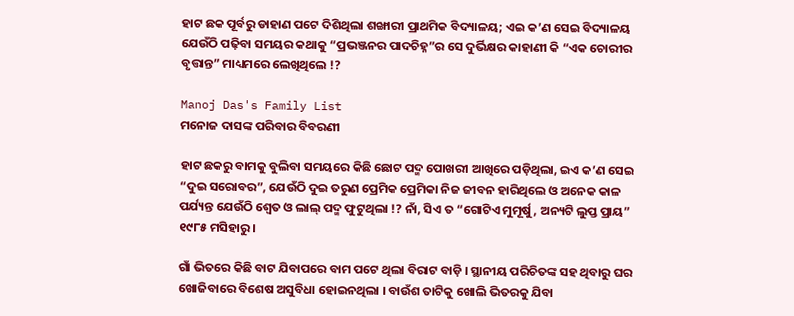ହାଟ ଛକ ପୂର୍ବରୁ ଡାହାଣ ପଟେ ଦିଶିଥିଲା ଶଙ୍ଖାରୀ ପ୍ରାଥମିକ ବିଦ୍ୟାଳୟ; ଏଇ କ’ଣ ସେଇ ବିଦ୍ୟାଳୟ ଯେଉଁଠି ପଢ଼ିବା ସମୟର କଥାକୁ “ପ୍ରଭଞ୍ଜନର ପାଦଚିହ୍ନ”ର ସେ ଦୁର୍ଭିକ୍ଷର କାହାଣୀ କି “ଏକ ଚୋରୀର ବୃତ୍ତାନ୍ତ” ମାଧ୍ୟମରେ ଲେଖିଥିଲେ !?

Manoj Das's Family List
ମନୋଜ ଦାସଙ୍କ ପରିବାର ବିବରଣୀ

ହାଟ ଛକରୁ ବାମକୁ ବୁଲିବା ସମୟରେ କିଛି ଛୋଟ ପଦ୍ମ ପୋଖରୀ ଆଖିରେ ପଡ଼ିଥିଲା, ଇଏ କ’ଣ ସେଇ “ଦୁଇ ସରୋବର”, ଯେଉଁଠି ଦୁଇ ତରୁଣ ପ୍ରେମିକ ପ୍ରେମିକା ନିଜ ଜୀବନ ହାରିଥିଲେ ଓ ଅନେକ କାଳ ପର୍ଯ୍ୟନ୍ତ ଯେଉଁଠି ଶ୍ୱେତ ଓ ଲାଲ୍ ପଦ୍ମ ଫୁଟୁଥିଲା !? ନାଁ, ସିଏ ତ “ଗୋଟିଏ ମୁମୂର୍ଷୁ, ଅନ୍ୟଟି ଲୁପ୍ତ ପ୍ରାୟ” ୧୯୮୫ ମସିହାରୁ ।

ଗାଁ ଭିତରେ କିଛି ବାଟ ଯିବାପରେ ବାମ ପଟେ ଥିଲା ବିରାଟ ବାଡ଼ି । ସ୍ଥାନୀୟ ପରିଚିତଙ୍କ ସହ ଥିବାରୁ ଘର ଖୋଜିବାରେ ବିଶେଷ ଅସୁବିଧା ହୋଇନଥିଲା । ବାଉଁଶ ତାଟିକୁ ଖୋଲି ଭିତରକୁ ଯିବା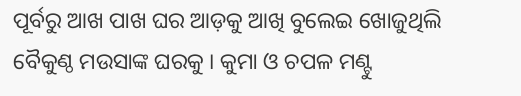ପୂର୍ବରୁ ଆଖ ପାଖ ଘର ଆଡ଼କୁ ଆଖି ବୁଲେଇ ଖୋଜୁଥିଲି ବୈକୁଣ୍ଠ ମଉସାଙ୍କ ଘରକୁ । କୁମା ଓ ଚପଳ ମଣ୍ଟୁ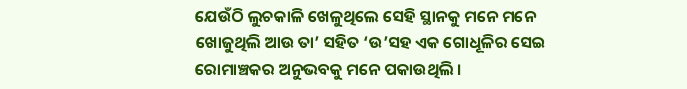ଯେଉଁଠି ଲୁଚକାଳି ଖେଳୁଥିଲେ ସେହି ସ୍ଥାନକୁ ମନେ ମନେ ଖୋଜୁଥିଲି ଆଉ ତା’ ସହିତ ‘ଉ’ସହ ଏକ ଗୋଧୂଳିର ସେଇ ରୋମାଞ୍ଚକର ଅନୁଭବକୁ ମନେ ପକାଉଥିଲି ।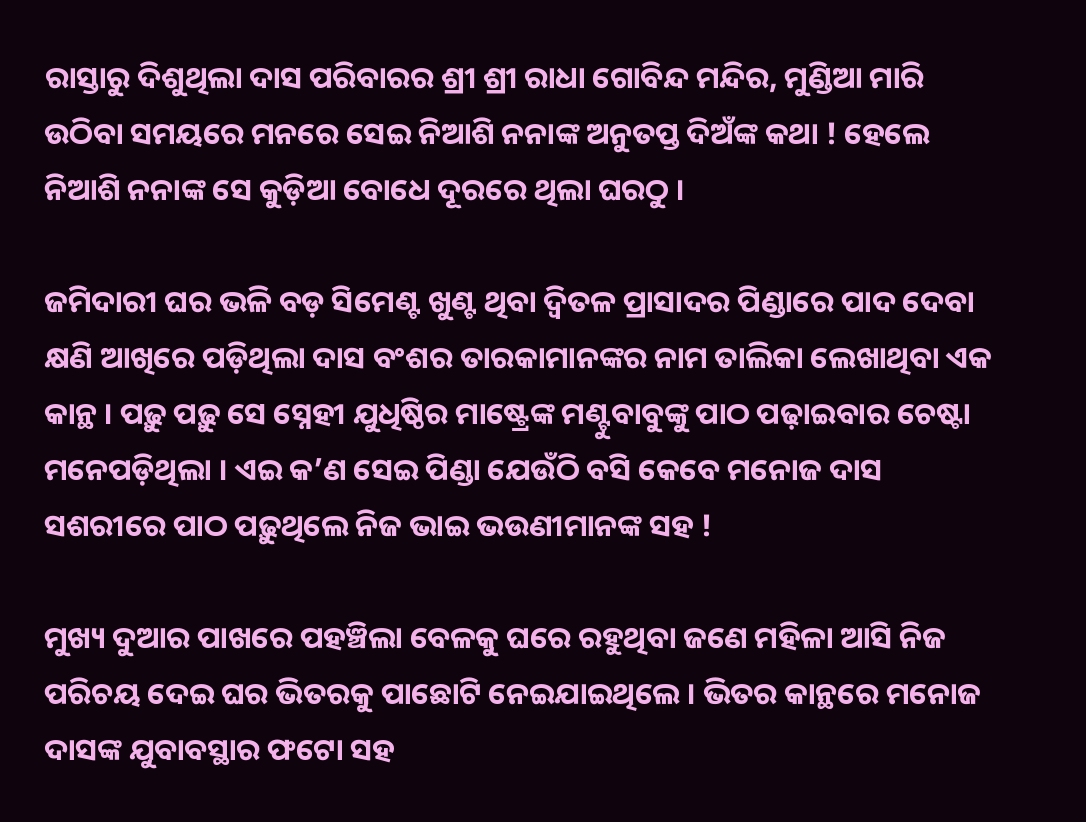ରାସ୍ତାରୁ ଦିଶୁଥିଲା ଦାସ ପରିବାରର ଶ୍ରୀ ଶ୍ରୀ ରାଧା ଗୋବିନ୍ଦ ମନ୍ଦିର, ମୁଣ୍ଡିଆ ମାରି ଉଠିବା ସମୟରେ ମନରେ ସେଇ ନିଆଶି ନନାଙ୍କ ଅନୁତପ୍ତ ଦିଅଁଙ୍କ କଥା ! ହେଲେ ନିଆଶି ନନାଙ୍କ ସେ କୁଡ଼ିଆ ବୋଧେ ଦୂରରେ ଥିଲା ଘରଠୁ ।

ଜମିଦାରୀ ଘର ଭଳି ବଡ଼ ସିମେଣ୍ଟ ଖୁଣ୍ଟ ଥିବା ଦ୍ୱିତଳ ପ୍ରାସାଦର ପିଣ୍ଡାରେ ପାଦ ଦେବା କ୍ଷଣି ଆଖିରେ ପଡ଼ିଥିଲା ଦାସ ବଂଶର ତାରକାମାନଙ୍କର ନାମ ତାଲିକା ଲେଖାଥିବା ଏକ କାନ୍ଥ । ପଢ଼ୁ ପଢ଼ୁ ସେ ସ୍ନେହୀ ଯୁଧିଷ୍ଠିର ମାଷ୍ଟ୍ରେଙ୍କ ମଣ୍ଟୁବାବୁଙ୍କୁ ପାଠ ପଢ଼ାଇବାର ଚେଷ୍ଟା ମନେପଡ଼ିଥିଲା । ଏଇ କ’ଣ ସେଇ ପିଣ୍ଡା ଯେଉଁଠି ବସି କେବେ ମନୋଜ ଦାସ ସଶରୀରେ ପାଠ ପଢ଼ୁଥିଲେ ନିଜ ଭାଇ ଭଉଣୀମାନଙ୍କ ସହ !

ମୁଖ୍ୟ ଦୁଆର ପାଖରେ ପହଞ୍ଚିଲା ବେଳକୁ ଘରେ ରହୁଥିବା ଜଣେ ମହିଳା ଆସି ନିଜ ପରିଚୟ ଦେଇ ଘର ଭିତରକୁ ପାଛୋଟି ନେଇଯାଇଥିଲେ । ଭିତର କାନ୍ଥରେ ମନୋଜ ଦାସଙ୍କ ଯୁବାବସ୍ଥାର ଫଟୋ ସହ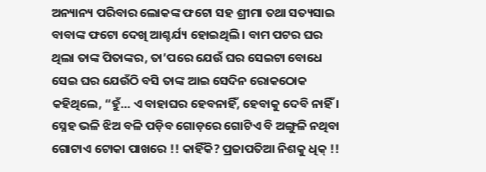ଅନ୍ୟାନ୍ୟ ପରିବାର ଲୋକଙ୍କ ଫଟୋ ସହ ଶ୍ରୀମା ତଥା ସତ୍ୟସାଇ ବାବାଙ୍କ ଫଟୋ ଦେଖି ଆଶ୍ଚର୍ଯ୍ୟ ହୋଇଥିଲି । ବାମ ପଟର ଘର ଥିଲା ତାଙ୍କ ପିତାଙ୍କର, ତା’ପରେ ଯେଉଁ ଘର ସେଇଟା ବୋଧେ ସେଇ ଘର ଯେଉଁଠି ବସି ତାଙ୍କ ଆଇ ସେଦିନ ରୋକଠୋକ କହିଥିଲେ, “ହୁଁ… ଏ ବାହାଘର ହେବନାହିଁ, ହେବାକୁ ଦେବି ନାହିଁ । ସ୍ନେହ ଭଳି ଝିଅ ବଳି ପଡ଼ିବ ଗୋଡ଼ରେ ଗୋଟିଏ ବି ଅଙ୍ଗୁଳି ନଥିବା ଗୋଟାଏ ଟୋକା ପାଖରେ !! କାହିଁକି? ପ୍ରଜାପତିଆ ନିଶକୁ ଧିକ୍ !!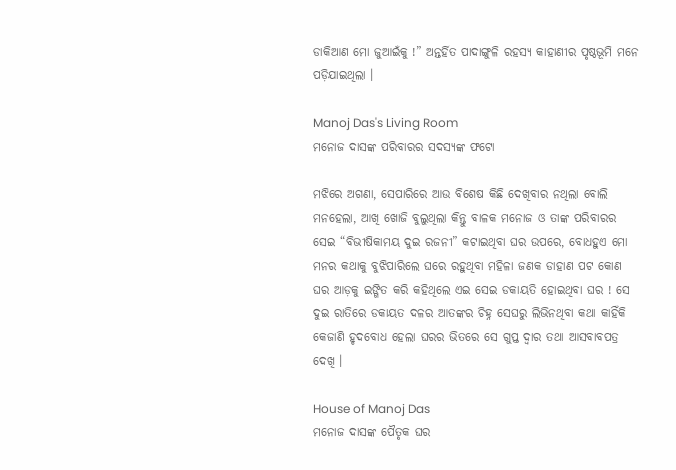ଡାକିଆଣ ମୋ ଜୁଆଇଁକୁ !” ଅନ୍ତର୍ହିତ ପାଦାଙ୍ଗୁଳି ରହସ୍ୟ କାହାଣୀର ପୃଷ୍ଠଭୂମି ମନେ ପଡ଼ିଯାଇଥିଲା ।

Manoj Das's Living Room
ମନୋଜ ଦାସଙ୍କ ପରିବାରର ସଦସ୍ୟଙ୍କ ଫଟୋ

ମଝିରେ ଅଗଣା, ସେପାରିରେ ଆଉ ବିଶେଷ କିଛି ଦେଖିବାର ନଥିଲା ବୋଲି ମନହେଲା, ଆଖି ଖୋଜି ବୁଲୁଥିଲା କିନ୍ତୁ ବାଳକ ମନୋଜ ଓ ତାଙ୍କ ପରିବାରର ସେଇ “ବିଭୀଷିକାମୟ ଦୁଇ ରଜନୀ” କଟାଇଥିବା ଘର ଉପରେ, ବୋଧହୁଏ ମୋ ମନର କଥାକୁ ବୁଝିପାରିଲେ ଘରେ ରହୁଥିବା ମହିଳା ଜଣକ ଡାହାଣ ପଟ କୋଣ ଘର ଆଡ଼କୁ ଇଙ୍ଗିତ କରି କହିଥିଲେ ଏଇ ସେଇ ଡକାୟତି ହୋଇଥିବା ଘର ! ସେ ଦୁଇ ରାତିରେ ଡକାୟତ ଦଳର ଆତଙ୍କର ଚିହ୍ନ ସେଘରୁ ଲିଭିନଥିବା କଥା କାହିଁକି କେଜାଣି ହୃଦବୋଧ ହେଲା ଘରର ଭିତରେ ସେ ଗୁପ୍ତ ଦ୍ୱାର ତଥା ଆସବାବପତ୍ର ଦେଖି ।

House of Manoj Das
ମନୋଜ ଦାସଙ୍କ ପୈତୃକ ଘର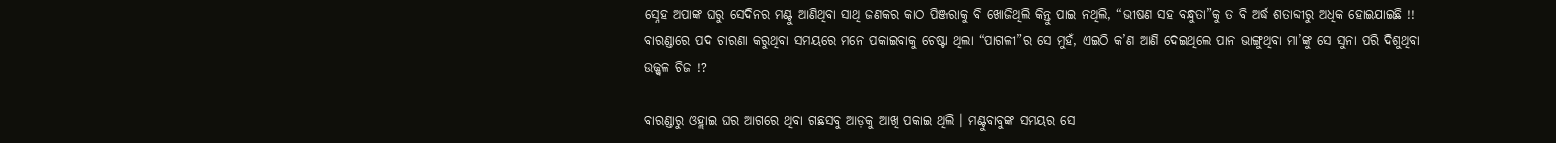ସ୍ନେହ ଅପାଙ୍କ ଘରୁ ସେଦିନର ମଣ୍ଟୁ ଆଣିଥିବା ସାଥି ଜଣକର କାଠ ପିଞ୍ଜରାକୁ ବି ଖୋଜିଥିଲି କିନ୍ତୁ ପାଇ ନଥିଲି, “ଭୀଷଣ ସହ ବନ୍ଧୁତା”କୁ ତ ବି ଅର୍ଦ୍ଧ ଶତାବ୍ଦୀରୁ ଅଧିକ ହୋଇଯାଇଛି !!
ବାରଣ୍ଡାରେ ପଦ ଚାରଣା କରୁଥିବା ସମୟରେ ମନେ ପକାଇବାକୁ ଚେଷ୍ଟା ଥିଲା “ପାଗଳୀ”ର ସେ ମୁହଁ, ଏଇଠି କ’ଣ ଆଣି ଦେଇଥିଲେ ପାନ ଭାଙ୍ଗୁଥିବା ମା’ଙ୍କୁ ସେ ସୁନା ପରି ଦିଶୁଥିବା ଉଜ୍ଜ୍ୱଳ ଚିଜ !?

ବାରଣ୍ଡାରୁ ଓହ୍ଲାଇ ଘର ଆଗରେ ଥିବା ଗଛସବୁ ଆଡ଼କୁ ଆଖି ପକାଇ ଥିଲି । ମଣ୍ଟୁବାବୁଙ୍କ ସମୟର ସେ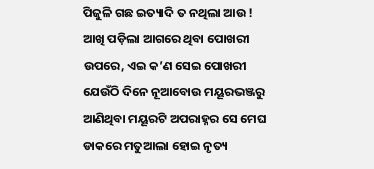ପିଜୁଳି ଗଛ ଇତ୍ୟାଦି ତ ନଥିଲା ଆଉ ! ଆଖି ପଡ଼ିଲା ଆଗରେ ଥିବା ପୋଖରୀ ଉପରେ, ଏଇ କ’ଣ ସେଇ ପୋଖରୀ ଯେଉଁଠି ଦିନେ ନୂଆବୋଉ ମୟୂରଭଞ୍ଜରୁ ଆଣିଥିବା ମୟୂରଟି ଅପରାହ୍ନର ସେ ମେଘ ଡାକରେ ମତୁଆଲା ହୋଇ ନୃତ୍ୟ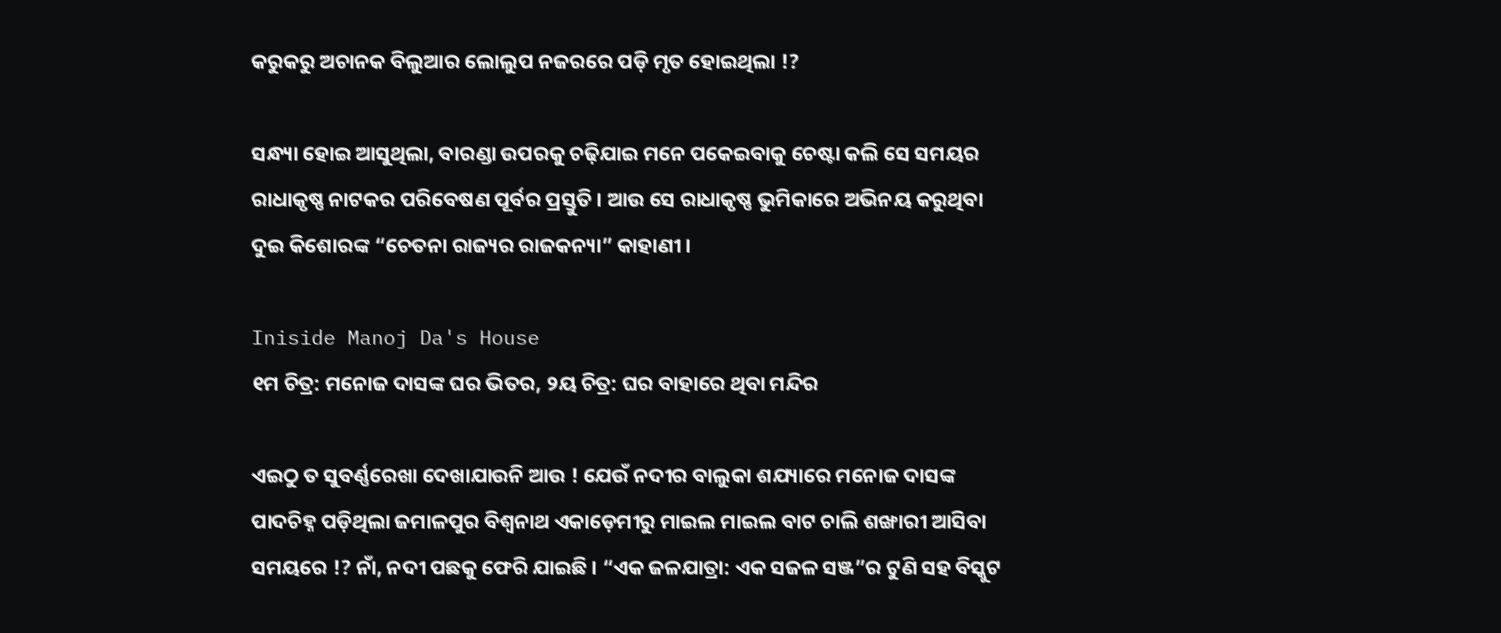କରୁକରୁ ଅଚାନକ ବିଲୁଆର ଲୋଲୁପ ନଜରରେ ପଡ଼ି ମୃତ ହୋଇଥିଲା !?

ସନ୍ଧ୍ୟା ହୋଇ ଆସୁଥିଲା, ବାରଣ୍ଡା ଉପରକୁ ଚଢ଼ିଯାଇ ମନେ ପକେଇବାକୁ ଚେଷ୍ଟା କଲି ସେ ସମୟର ରାଧାକୃଷ୍ଣ ନାଟକର ପରିବେଷଣ ପୂର୍ବର ପ୍ରସ୍ତୁତି । ଆଉ ସେ ରାଧାକୃଷ୍ଣ ଭୁମିକାରେ ଅଭିନୟ କରୁଥିବା ଦୁଇ କିଶୋରଙ୍କ “ଚେତନା ରାଜ୍ୟର ରାଜକନ୍ୟା” କାହାଣୀ ।

Iniside Manoj Da's House
୧ମ ଚିତ୍ର: ମନୋଜ ଦାସଙ୍କ ଘର ଭିତର, ୨ୟ ଚିତ୍ର: ଘର ବାହାରେ ଥିବା ମନ୍ଦିର

ଏଇଠୁ ତ ସୁବର୍ଣ୍ଣରେଖା ଦେଖାଯାଉନି ଆଉ ! ଯେଉଁ ନଦୀର ବାଲୁକା ଶଯ୍ୟାରେ ମନୋଜ ଦାସଙ୍କ ପାଦଚିହ୍ନ ପଡ଼ିଥିଲା ଜମାଳପୁର ବିଶ୍ୱନାଥ ଏକାଡ଼େମୀରୁ ମାଇଲ ମାଇଲ ବାଟ ଚାଲି ଶଙ୍ଖାରୀ ଆସିବା ସମୟରେ !? ନାଁ, ନଦୀ ପଛକୁ ଫେରି ଯାଇଛି । “ଏକ ଜଳଯାତ୍ରା: ଏକ ସଜଳ ସଞ୍ଜ”ର ଟୁଣି ସହ ବିସ୍କୁଟ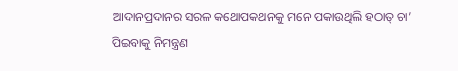ଆଦାନପ୍ରଦାନର ସରଳ କଥୋପକଥନକୁ ମନେ ପକାଉଥିଲି ହଠାତ୍ ଚା’ ପିଇବାକୁ ନିମନ୍ତ୍ରଣ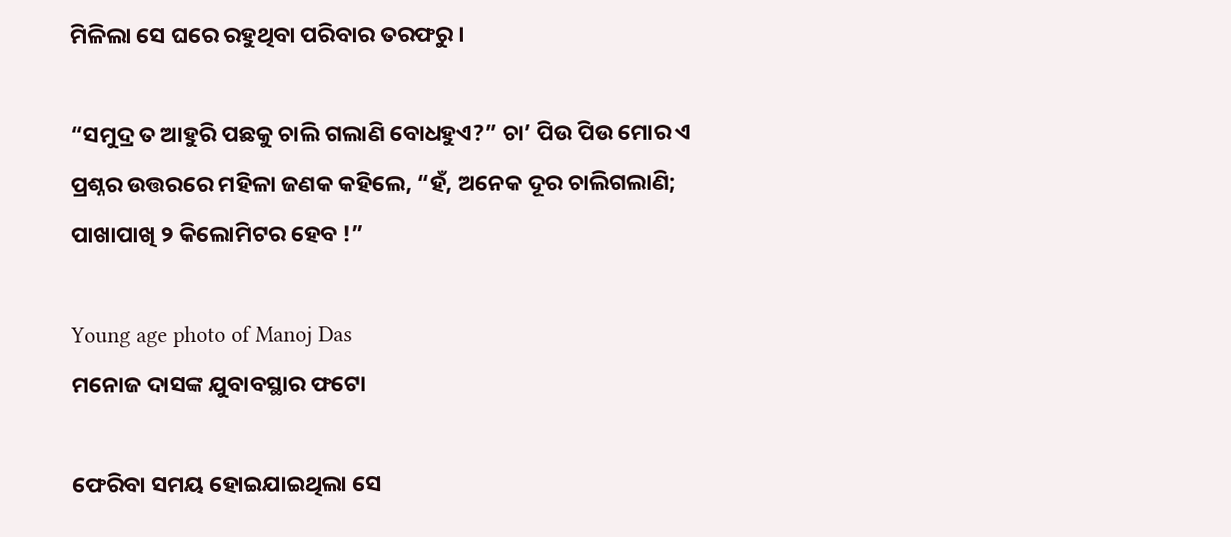ମିଳିଲା ସେ ଘରେ ରହୁଥିବା ପରିବାର ତରଫରୁ ।

“ସମୁଦ୍ର ତ ଆହୁରି ପଛକୁ ଚାଲି ଗଲାଣି ବୋଧହୁଏ?” ଚା’ ପିଉ ପିଉ ମୋର ଏ ପ୍ରଶ୍ନର ଉତ୍ତରରେ ମହିଳା ଜଣକ କହିଲେ, “ହଁ, ଅନେକ ଦୂର ଚାଲିଗଲାଣି; ପାଖାପାଖି ୨ କିଲୋମିଟର ହେବ !”

Young age photo of Manoj Das
ମନୋଜ ଦାସଙ୍କ ଯୁବାବସ୍ଥାର ଫଟୋ

ଫେରିବା ସମୟ ହୋଇଯାଇଥିଲା ସେ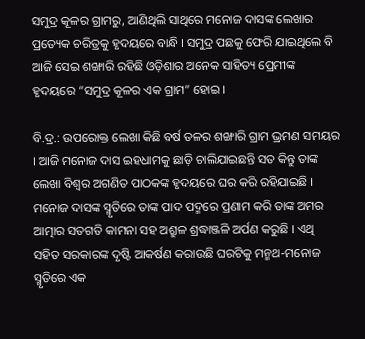ସମୁଦ୍ର କୂଳର ଗ୍ରାମରୁ, ଆଣିଥିଲି ସାଥିରେ ମନୋଜ ଦାସଙ୍କ ଲେଖାର ପ୍ରତ୍ୟେକ ଚରିତ୍ରକୁ ହୃଦୟରେ ବାନ୍ଧି । ସମୁଦ୍ର ପଛକୁ ଫେରି ଯାଇଥିଲେ ବି ଆଜି ସେଇ ଶଙ୍ଖାରି ରହିଛି ଓଡ଼ିଶାର ଅନେକ ସାହିତ୍ୟ ପ୍ରେମୀଙ୍କ ହୃଦୟରେ “ସମୁଦ୍ର କୂଳର ଏକ ଗ୍ରାମ” ହୋଇ ।

ବି.ଦ୍ର.: ଉପରୋକ୍ତ ଲେଖା କିଛି ବର୍ଷ ତଳର ଶଙ୍ଖାରି ଗ୍ରାମ ଭ୍ରମଣ ସମୟର । ଆଜି ମନୋଜ ଦାସ ଇହଧାମକୁ ଛାଡ଼ି ଚାଲିଯାଇଛନ୍ତି ସତ କିନ୍ତୁ ତାଙ୍କ ଲେଖା ବିଶ୍ୱର ଅଗଣିତ ପାଠକଙ୍କ ହୃଦୟରେ ଘର କରି ରହିଯାଇଛି । ମନୋଜ ଦାସଙ୍କ ସ୍ମୃତିରେ ତାଙ୍କ ପାଦ ପଦ୍ମରେ ପ୍ରଣାମ କରି ତାଙ୍କ ଅମର ଆତ୍ମାର ସତଗତି କାମନା ସହ ଅଶ୍ରୁଳ ଶ୍ରଦ୍ଧାଞ୍ଜଳି ଅର୍ପଣ କରୁଛି । ଏଥି ସହିତ ସରକାରଙ୍କ ଦୃଷ୍ଟି ଆକର୍ଷଣ କରାଉଛି ଘରଟିକୁ ମନ୍ମଥ-ମନୋଜ ସ୍ମୃତିରେ ଏକ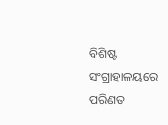ବିଶିଷ୍ଟ ସଂଗ୍ରାହାଳୟରେ ପରିଣତ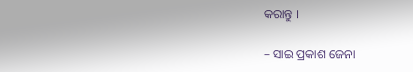କରାନ୍ତୁ ।

– ସାଇ ପ୍ରକାଶ ଜେନା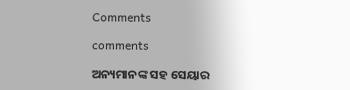Comments

comments

ଅନ୍ୟମାନଙ୍କ ସହ ସେୟାର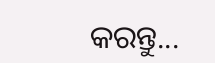କରନ୍ତୁ...